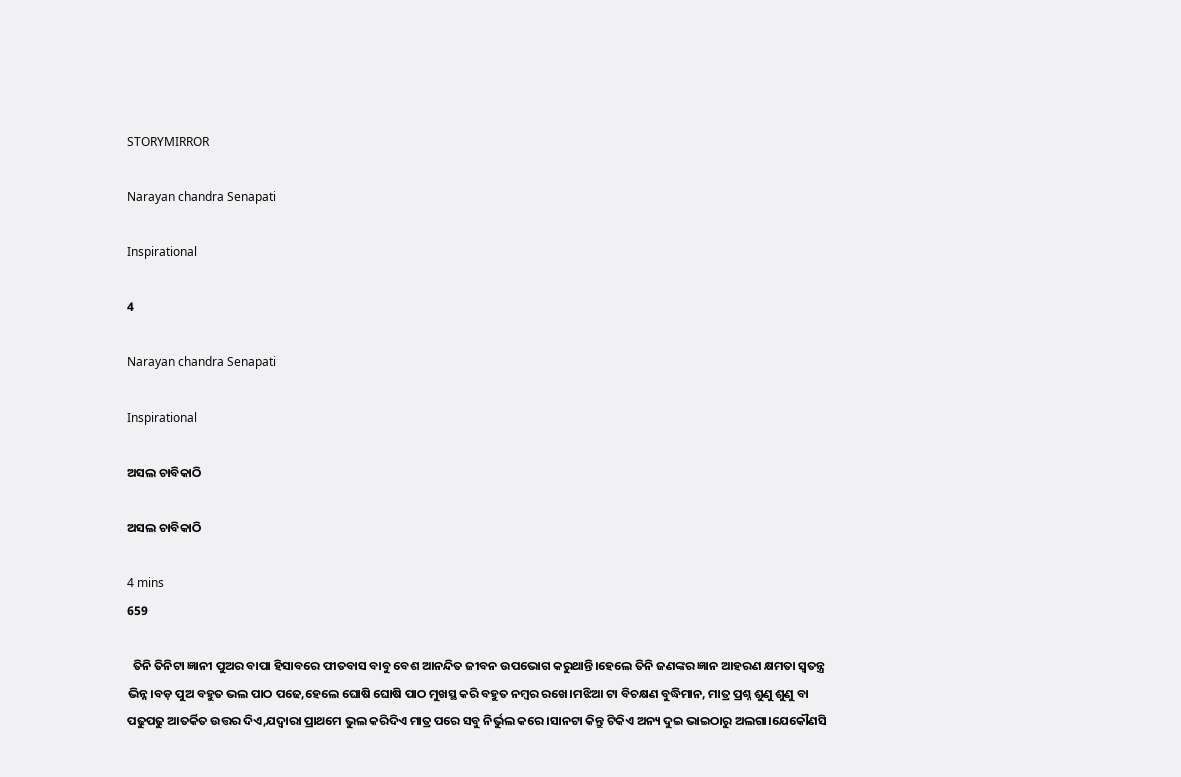STORYMIRROR

Narayan chandra Senapati

Inspirational

4

Narayan chandra Senapati

Inspirational

ଅସଲ ଚାବିକାଠି

ଅସଲ ଚାବିକାଠି

4 mins
659

  ତିନି ତିନିଟା ଜ୍ଞାନୀ ପୁଅର ବାପା ହିସାବରେ ପୀତବାସ ବାବୁ ବେଶ ଆନନ୍ଦିତ ଜୀବନ ଉପଭୋଗ କରୁଥାନ୍ତି।ହେଲେ ତିନି ଜଣଙ୍କର ଜ୍ଞାନ ଆହରଣ କ୍ଷମତା ସ୍ୱତନ୍ତ୍ର ଭିନ୍ନ।ବଡ଼ ପୁଅ ବହୁତ ଭଲ ପାଠ ପଢେ,ହେଲେ ଘୋଷି ଘୋଷି ପାଠ ମୁଖସ୍ଥ କରି ବହୁତ ନମ୍ବର ରଖେ।ମଝିଆ ଟା ବିଚକ୍ଷଣ ବୁଦ୍ଧିମାନ, ମାତ୍ର ପ୍ରଶ୍ନ ଶୁଣୁ ଶୁଣୁ ବା ପଢୁପଢୁ ଆତର୍କିତ ଉତ୍ତର ଦିଏ,ଯଦ୍ୱାରା ପ୍ରାଥମେ ଭୁଲ କରିଦିଏ ମାତ୍ର ପରେ ସବୁ ନିର୍ଭୁଲ କରେ।ସାନଟା କିନ୍ତୁ ଟିକିଏ ଅନ୍ୟ ଦୁଇ ଭାଇଠାରୁ ଅଲଗା।ଯେକୌଣସି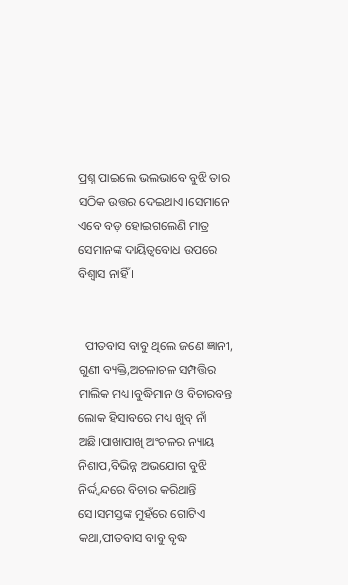ପ୍ରଶ୍ନ ପାଇଲେ ଭଲଭାବେ ବୁଝି ତାର ସଠିକ ଉତ୍ତର ଦେଇଥାଏ।ସେମାନେ ଏବେ ବଡ଼ ହୋଇଗଲେଣି ମାତ୍ର ସେମାନଙ୍କ ଦାୟିତ୍ୱବୋଧ ଉପରେ ବିଶ୍ୱାସ ନାହିଁ ।


  ପୀତବାସ ବାବୁ ଥିଲେ ଜଣେ ଜ୍ଞାନୀ, ଗୁଣୀ ବ୍ୟକ୍ତି,ଅଚଳାଚଳ ସମ୍ପତ୍ତିର ମାଲିକ ମଧ୍ୟ।ବୁଦ୍ଧିମାନ ଓ ବିଚାରବନ୍ତ ଲୋକ ହିସାବରେ ମଧ୍ୟ ଖୁବ୍ ନାଁ ଅଛି।ପାଖାପାଖି ଅଂଚଳର ନ୍ୟାୟ ନିଶାପ,ବିଭିନ୍ନ ଅଭଯୋଗ ବୁଝି ନିର୍ଦ୍ଦ୍ଵନ୍ଦରେ ବିଚାର କରିଥାନ୍ତି ସେ।ସମସ୍ତଙ୍କ ମୁହଁରେ ଗୋଟିଏ କଥା,ପୀତବାସ ବାବୁ ବୃଦ୍ଧ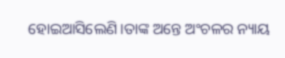ହୋଇଆସିଲେଣି।ତାଙ୍କ ଅନ୍ତେ ଅଂଚଳର ନ୍ୟାୟ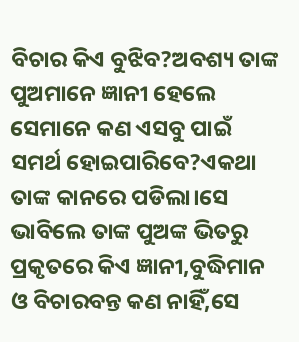ବିଚାର କିଏ ବୁଝିବ?ଅବଶ୍ୟ ତାଙ୍କ ପୁଅମାନେ ଜ୍ଞାନୀ ହେଲେ ସେମାନେ କଣ ଏସବୁ ପାଇଁ ସମର୍ଥ ହୋଇପାରିବେ?ଏକଥା ତାଙ୍କ କାନରେ ପଡିଲା।ସେ ଭାବିଲେ ତାଙ୍କ ପୁଅଙ୍କ ଭିତରୁ ପ୍ରକୃତରେ କିଏ ଜ୍ଞାନୀ,ବୁଦ୍ଧିମାନ ଓ ବିଚାରବନ୍ତ କଣ ନାହିଁ,ସେ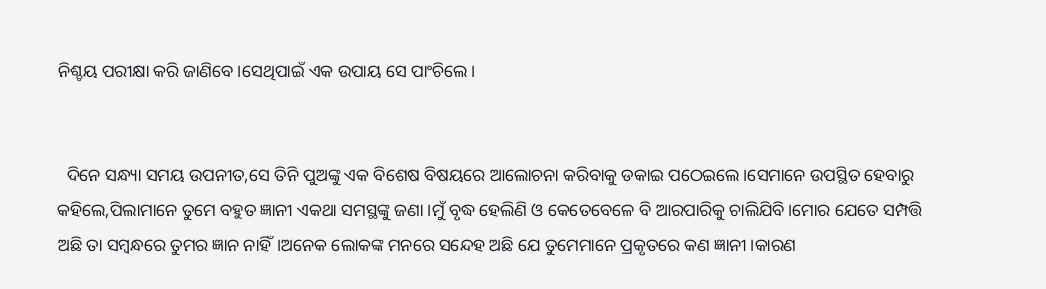ନିଶ୍ଚୟ ପରୀକ୍ଷା କରି ଜାଣିବେ।ସେଥିପାଇଁ ଏକ ଉପାୟ ସେ ପାଂଚିଲେ।


  ଦିନେ ସନ୍ଧ୍ୟା ସମୟ ଉପନୀତ,ସେ ତିନି ପୁଅଙ୍କୁ ଏକ ବିଶେଷ ବିଷୟରେ ଆଲୋଚନା କରିବାକୁ ଡକାଇ ପଠେଇଲେ।ସେମାନେ ଉପସ୍ଥିତ ହେବାରୁ କହିଲେ,ପିଲାମାନେ ତୁମେ ବହୁତ ଜ୍ଞାନୀ ଏକଥା ସମସ୍ଥଙ୍କୁ ଜଣା।ମୁଁ ବୃଦ୍ଧ ହେଲିଣି ଓ କେତେବେଳେ ବି ଆରପାରିକୁ ଚାଲିଯିବି।ମୋର ଯେତେ ସମ୍ପତ୍ତି ଅଛି ତା ସମ୍ବନ୍ଧରେ ତୁମର ଜ୍ଞାନ ନାହିଁ।ଅନେକ ଲୋକଙ୍କ ମନରେ ସନ୍ଦେହ ଅଛି ଯେ ତୁମେମାନେ ପ୍ରକୃତରେ କଣ ଜ୍ଞାନୀ।କାରଣ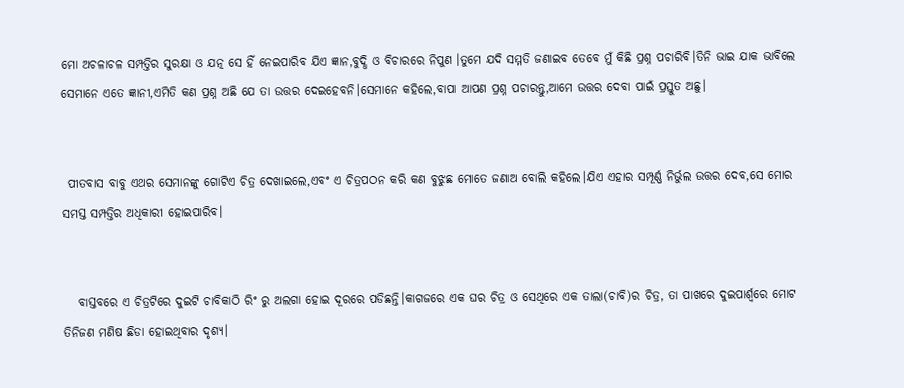ମୋ ଅଚଳାଚଳ ସମ୍ପତ୍ତିର ସୁରକ୍ଷା ଓ ଯତ୍ନ ସେ ହିଁ ନେଇପାରିବ ଯିଏ ଜ୍ଞାନ,ବୁଦ୍ଧି ଓ ବିଚାରରେ ନିପୁଣ ।ତୁମେ ଯଦି ସମ୍ମତି ଜଣାଇବ ତେବେ ମୁଁ କିଛି ପ୍ରଶ୍ନ ପଚାରିବି।ତିନି ଭାଇ ଯାକ ଭାବିଲେ ସେମାନେ ଏତେ ଜ୍ଞାନୀ,ଏମିତି କଣ ପ୍ରଶ୍ନ ଅଛି ଯେ ତା ଉତ୍ତର ଦେଇହେବନି।ସେମାନେ କହିଲେ,ବାପା ଆପଣ ପ୍ରଶ୍ନ ପଚାରନ୍ତୁ,ଆମେ ଉତ୍ତର ଦେବା ପାଇଁ ପ୍ରସ୍ତୁତ ଅଛୁ।


 ପୀତବାସ ବାବୁ ଏଥର ସେମାନଙ୍କୁ ଗୋଟିଏ ଚିତ୍ର ଦେଖାଇଲେ,ଏବଂ ଏ ଚିତ୍ରପଠନ କରି କଣ ବୁଝୁଛ ମୋତେ ଜଣାଅ ବୋଲି କହିଲେ।ଯିଏ ଏହାର ସମ୍ପୂର୍ଣ୍ଣ ନିର୍ଭୁଲ ଉତ୍ତର ଦେବ,ସେ ମୋର ସମସ୍ତ ସମ୍ପତ୍ତିର ଅଧିକାରୀ ହୋଇପାରିବ।


   ବାସ୍ତବରେ ଏ ଚିତ୍ରଟିରେ ଦୁଇଟି ଚାବିକାଠି ରିଂ ରୁ ଅଲଗା ହୋଇ ଦୂରରେ ପଡିଛନ୍ତି।କାଗଜରେ ଏକ ଘର ଚିତ୍ର ଓ ସେଥିରେ ଏକ ତାଲା(ଚାବି)ର ଚିତ୍ର, ତା ପାଖରେ ଦୁଇପାର୍ଶ୍ଵରେ ମୋଟ ତିନିଜଣ ମଣିଷ ଛିଡା ହୋଇଥିବାର ଦୃଶ୍ୟ।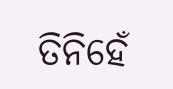ତିନିହେଁ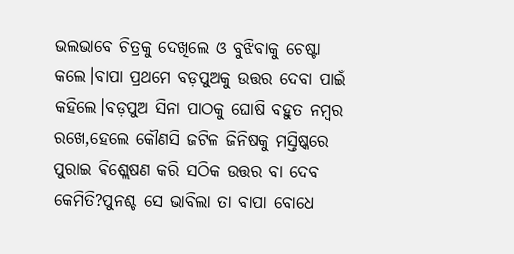ଭଲଭାବେ ଚିତ୍ରକୁ ଦେଖିଲେ ଓ ବୁଝିବାକୁ ଚେଷ୍ଟା କଲେ।ବାପା ପ୍ରଥମେ ବଡ଼ପୁଅକୁ ଉତ୍ତର ଦେବା ପାଇଁ କହିଲେ।ବଡ଼ପୁଅ ସିନା ପାଠକୁ ଘୋଷି ବହୁତ ନମ୍ବର ରଖେ,ହେଲେ କୌଣସି ଜଟିଳ ଜିନିଷକୁ ମସ୍ତିଷ୍କରେ ପୁରାଇ ଵିଶ୍ଲେଷଣ କରି ସଠିକ ଉତ୍ତର ବା ଦେବ କେମିତି?ପୁନଶ୍ଚ ସେ ଭାବିଲା ତା ବାପା ବୋଧେ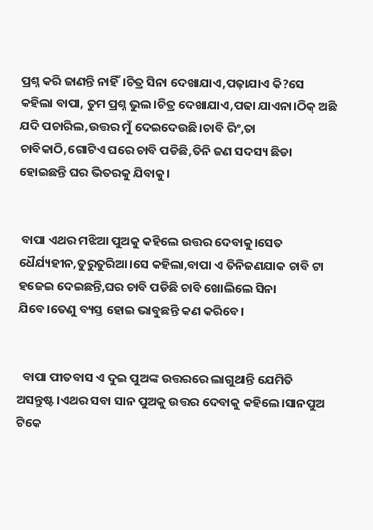ପ୍ରଶ୍ନ କରି ଜାଣନ୍ତି ନାହିଁ।ଚିତ୍ର ସିନା ଦେଖାଯାଏ,ପଢ଼ାଯାଏ କି?ସେ କହିଲା ବାପା, ତୁମ ପ୍ରଶ୍ନ ଭୁଲ।ଚିତ୍ର ଦେଖାଯାଏ,ପଢା ଯାଏନା।ଠିକ୍ ଅଛି ଯଦି ପଚାରିଲ,ଉତ୍ତର ମୁଁ ଦେଇଦେଉଛି।ଚାବି ରିଂ,ତା ଚାବିକାଠି,ଗୋଟିଏ ଘରେ ଚାବି ପଡିଛି,ତିନି ଜଣ ସଦସ୍ୟ ଛିଡା ହୋଇଛନ୍ତି ଘର ଭିତରକୁ ଯିବାକୁ।


 ବାପା ଏଥର ମଝିଆ ପୁଅକୁ କହିଲେ ଉତ୍ତର ଦେବାକୁ।ସେତ ଧୈର୍ଯ୍ୟହୀନ,ତୁରୁତୁରିଆ।ସେ କହିଲା,ବାପା ଏ ତିନିଜଣଯାକ ଚାବି ଟା ହଜେଇ ଦେଇଛନ୍ତି,ଘର ଚାବି ପଡିଛି ଚାବି ଖୋଲିଲେ ସିନା ଯିବେ।ତେଣୁ ବ୍ୟସ୍ତ ହୋଇ ଭାବୁଛନ୍ତି କଣ କରିବେ।


  ବାପା ପୀତବାସ ଏ ଦୁଇ ପୁଅଙ୍କ ଉତ୍ତରରେ ଲାଗୁଥାନ୍ତି ଯେମିତି ଅସନ୍ତୁଷ୍ଟ ।ଏଥର ସବା ସାନ ପୁଅକୁ ଉତ୍ତର ଦେବାକୁ କହିଲେ।ସାନପୁଅ ଟିକେ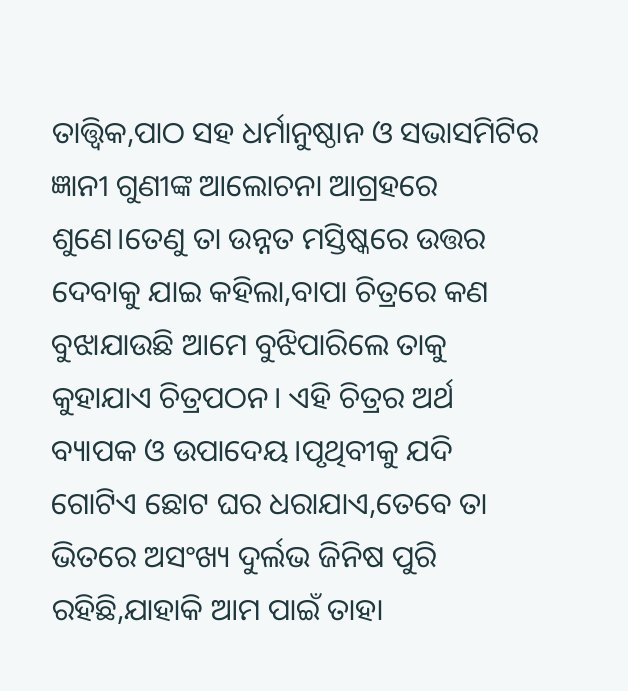ତାତ୍ତ୍ଵିକ,ପାଠ ସହ ଧର୍ମାନୁଷ୍ଠାନ ଓ ସଭାସମିଟିର ଜ୍ଞାନୀ ଗୁଣୀଙ୍କ ଆଲୋଚନା ଆଗ୍ରହରେ ଶୁଣେ।ତେଣୁ ତା ଉନ୍ନତ ମସ୍ତିଷ୍କରେ ଉତ୍ତର ଦେବାକୁ ଯାଇ କହିଲା,ବାପା ଚିତ୍ରରେ କଣ ବୁଝାଯାଉଛି ଆମେ ବୁଝିପାରିଲେ ତାକୁ କୁହାଯାଏ ଚିତ୍ରପଠନ। ଏହି ଚିତ୍ରର ଅର୍ଥ ବ୍ୟାପକ ଓ ଉପାଦେୟ।ପୃଥିବୀକୁ ଯଦି ଗୋଟିଏ ଛୋଟ ଘର ଧରାଯାଏ,ତେବେ ତା ଭିତରେ ଅସଂଖ୍ୟ ଦୁର୍ଲଭ ଜିନିଷ ପୁରି ରହିଛି,ଯାହାକି ଆମ ପାଇଁ ତାହା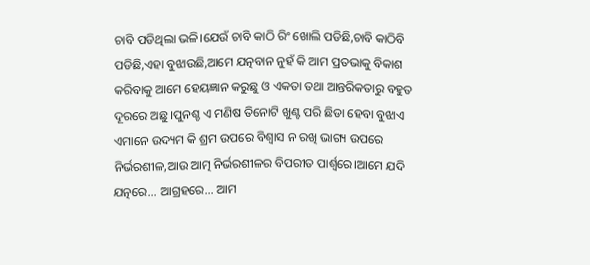ଚାବି ପଡିଥିଲା ଭଳି।ଯେଉଁ ଚାବି କାଠି ରିଂ ଖୋଲି ପଡିଛି,ଚାବି କାଠିବି ପଡିଛି,ଏହା ବୁଝାଉଛି,ଆମେ ଯତ୍ନବାନ ନୁହଁ କି ଆମ ପ୍ରତଭାକୁ ବିକାଶ କରିବାକୁ ଆମେ ହେୟଜ୍ଞାନ କରୁଛୁ ଓ ଏକତା ତଥା ଆନ୍ତରିକତାରୁ ବହୁତ ଦୂରରେ ଅଛୁ ।ପୁନଶ୍ଚ ଏ ମଣିଷ ତିନୋଟି ଖୁଣ୍ଟ ପରି ଛିଡା ହେବା ବୁଝାଏ ଏମାନେ ଉଦ୍ୟମ କି ଶ୍ରମ ଉପରେ ବିଶ୍ୱାସ ନ ରଖି ଭାଗ୍ୟ ଉପରେ ନିର୍ଭରଶୀଳ,ଆଉ ଆତ୍ମ ନିର୍ଭରଶୀଳର ବିପରୀତ ପାର୍ଶ୍ୱରେ।ଆମେ ଯଦି ଯତ୍ନରେ... ଆଗ୍ରହରେ... ଆମ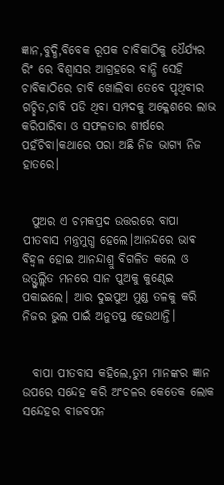ଜ୍ଞାନ,ବୁଦ୍ଧି,ବିବେକ ରୂପକ ଚାବିକାଠିକୁ ଧୈର୍ଯ୍ୟର ରିଂ ରେ ବିଶ୍ୱାସର ଆଗ୍ରହରେ ବାନ୍ଧି ସେହି ଚାବିକାଠିରେ ଚାବି ଖୋଲିବା ତେବେ ପୃଥିବୀର ଗଚ୍ଛିତ,ଚାବି ପଡି ଥିବା ସମ୍ପଦକୁ ଅକ୍ଳେଶରେ ଲାଭ କରିପାରିବା ଓ ସଫଳତାର ଶୀର୍ଷରେ ପହଁଚିବା।କଥାରେ ପରା ଅଛି ନିଜ ଭାଗ୍ୟ ନିଜ ହାତରେ।


  ପୁଅର ଏ ଚମକପ୍ରଦ ଉତ୍ତରରେ ବାପା ପୀତବାସ ମନ୍ତ୍ରମୁଗ୍ଧ ହେଲେ।ଆନନ୍ଦରେ ଭାଵ ବିହ୍ଵଳ ହୋଇ ଆନନ୍ଦାଶ୍ରୁ ବିଗଳିତ କଲେ ଓ ଉତ୍ଫୁଲ୍ଲିତ ମନରେ ସାନ ପୁଅକୁ କୁଣ୍ଢେଇ ପକାଇଲେ। ଆର ଦୁଇପୁଅ ମୁଣ୍ଡ ତଳକୁ କରି ନିଜର ଭୁଲ ପାଇଁ ଅନୁତପ୍ତ ହେଉଥାନ୍ତି।


  ବାପା ପୀତବାସ କହିଲେ,ତୁମ ମାନଙ୍କର ଜ୍ଞାନ ଉପରେ ସନ୍ଦେହ କରି ଅଂଚଳର କେତେକ ଲୋକ ସନ୍ଦେହର ବୀଜବପନ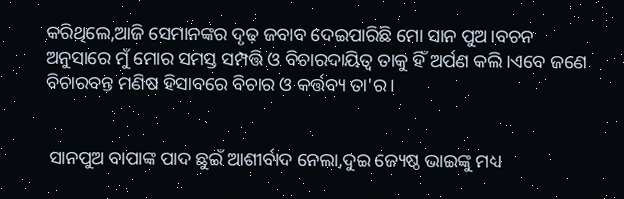କରିଥିଲେ,ଆଜି ସେମାନଙ୍କର ଦୃଢ଼ ଜବାବ ଦେଇପାରିଛି ମୋ ସାନ ପୁଅ।ବଚନ ଅନୁସାରେ ମୁଁ ମୋର ସମସ୍ତ ସମ୍ପତ୍ତି ଓ ବିଚାରଦାୟିତ୍ୱ ତାକୁ ହିଁ ଅର୍ପଣ କଲି।ଏବେ ଜଣେ ବିଚାରବନ୍ତ ମଣିଷ ହିସାବରେ ବିଚାର ଓ କର୍ତ୍ତବ୍ୟ ତା'ର।


 ସାନପୁଅ ବାପାଙ୍କ ପାଦ ଛୁଇଁ ଆଶୀର୍ବାଦ ନେଲା,ଦୁଇ ଜ୍ୟେଷ୍ଠ ଭାଇଙ୍କୁ ମଧ୍ୟ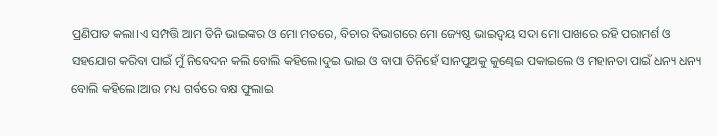ପ୍ରଣିପାତ କଲା।ଏ ସମ୍ପତ୍ତି ଆମ ତିନି ଭାଇଙ୍କର ଓ ମୋ ମତରେ, ବିଚାର ବିଭାଗରେ ମୋ ଜ୍ୟେଷ୍ଠ ଭାଇଦ୍ବୟ ସଦା ମୋ ପାଖରେ ରହି ପରାମର୍ଶ ଓ ସହଯୋଗ କରିବା ପାଇଁ ମୁଁ ନିବେଦନ କଲି ବୋଲି କହିଲେ।ଦୁଇ ଭାଇ ଓ ବାପା ତିନିହେଁ ସାନପୁଅକୁ କୁଣ୍ଢେଇ ପକାଇଲେ ଓ ମହାନତା ପାଇଁ ଧନ୍ୟ ଧନ୍ୟ ବୋଲି କହିଲେ।ଆଉ ମଧ୍ୟ ଗର୍ବରେ ବକ୍ଷ ଫୁଲାଇ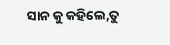ସାନ କୁ କହିଲେ,ତୁ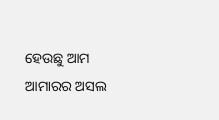ହେଉଛୁ ଆମ ଆମାରର ଅସଲ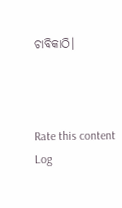ଚାବିକାଠି।



Rate this content
Log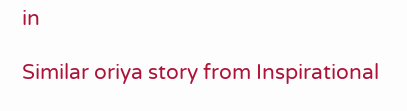in

Similar oriya story from Inspirational